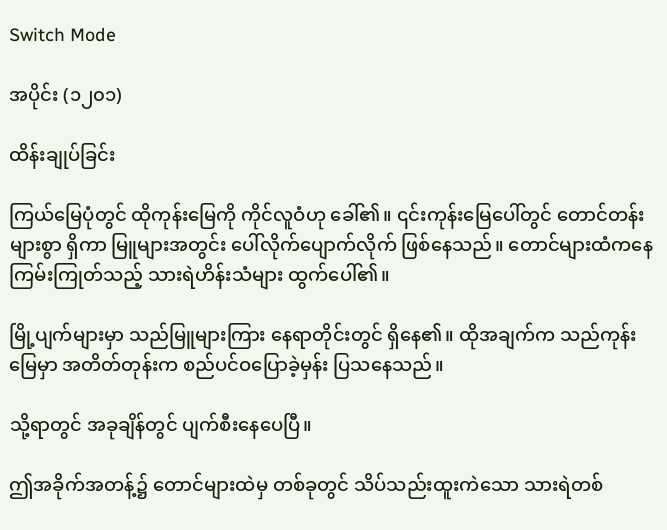Switch Mode

အပိုင်း (၁၂၀၁)

ထိန်းချုပ်ခြင်း

ကြယ်မြေပုံတွင် ထိုကုန်းမြေကို ကိုင်လူဝံဟု ခေါ်၏။ ၎င်းကုန်းမြေပေါ်တွင် တောင်တန်းများစွာ ရှိကာ မြူများအတွင်း ပေါ်လိုက်ပျောက်လိုက် ဖြစ်နေသည်။ တောင်များထံကနေ ကြမ်းကြုတ်သည့် သားရဲဟိန်းသံများ ထွက်ပေါ်၏။

မြို့ပျက်များမှာ သည်မြူများကြား နေရာတိုင်းတွင် ရှိနေ၏။ ထိုအချက်က သည်ကုန်းမြေမှာ အတိတ်တုန်းက စည်ပင်ဝပြောခဲ့မှန်း ပြသနေသည်။

သို့ရာတွင် အခုချိန်တွင် ပျက်စီးနေပေပြီ။

ဤအခိုက်အတန့်၌ တောင်များထဲမှ တစ်ခုတွင် သိပ်သည်းထူးကဲသော သားရဲတစ်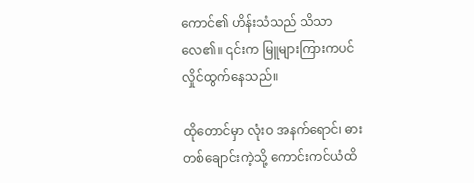ကောင်၏ ဟိန်းသံသည် သိသာလေ၏။ ၎င်းက မြူများကြားကပင် လှိုင်ထွက်နေသည်။

ထိုတောင်မှာ လုံးဝ အနက်ရောင်၊ ဓားတစ်ချောင်းကဲ့သို့ ကောင်းကင်ယံထိ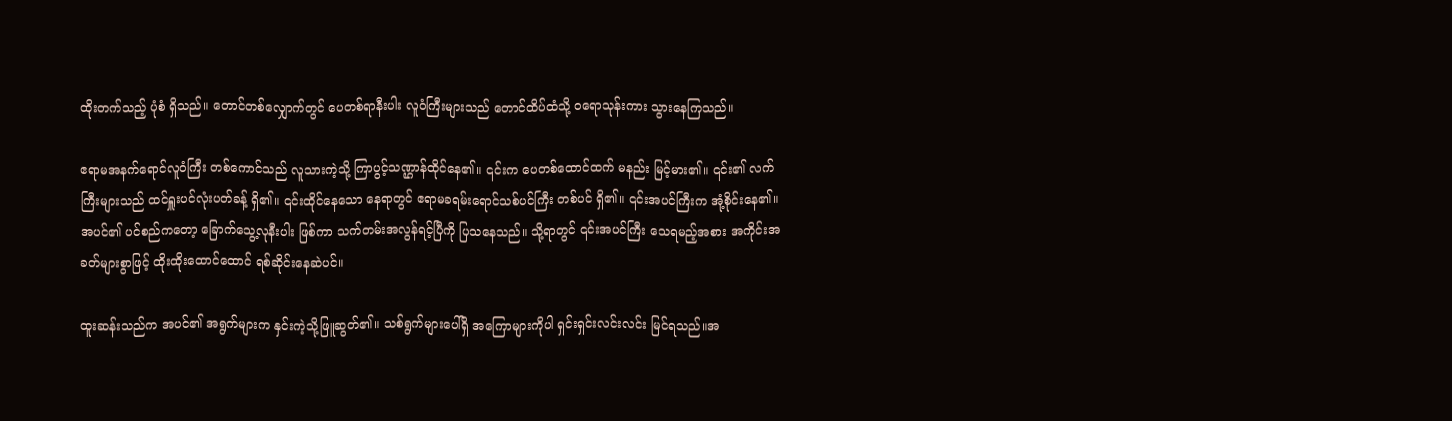ထိုးတက်သည့် ပုံစံ ရှိသည်။ တောင်တစ်လျှောက်တွင် ပေတစ်ရာနီးပါး လူဝံကြီးများသည် တောင်ထိပ်ထံသို့ ဝရောသုန်းကား သွားနေကြသည်။

ဧရာမအနက်ရောင်လူဝံကြီး တစ်ကောင်သည် လူသားကဲ့သို့ ကြာပွင့်သဏ္ဌာန်ထိုင်နေ၏။ ၎င်းက ပေတစ်ထောင်ထက် မနည်း မြင့်မား၏။ ၎င်း၏ လက်ကြီးများသည် ထင်ရှူးပင်လုံးပတ်ခန့် ရှိ၏။ ၎င်းထိုင်နေသော နေရာတွင် ဧရာမခရမ်းရောင်သစ်ပင်ကြီး တစ်ပင် ရှိ၏။ ၎င်းအပင်ကြီးက အုံ့စိုင်းနေ၏။ အပင်၏ ပင်စည်ကတော့ ခြောက်သွေ့လုနီးပါး ဖြစ်ကာ သက်တမ်းအလွန်ရင့်ပြီကို ပြသနေသည်။ သို့ရာတွင် ၎င်းအပင်ကြီး သေရမည့်အစား အကိုင်းအခတ်များစွာဖြင့် ထိုးထိုးထောင်ထောင် ရစ်ဆိုင်းနေဆဲပင်။

ထူးဆန်းသည်က အပင်၏ အရွက်များက နှင်းကဲ့သို့ဖြူဆွတ်၏။ သစ်ရွက်များပေါ်ရှိ အကြောများကိုပါ ရှင်းရှင်းလင်းလင်း မြင်ရသည်။အ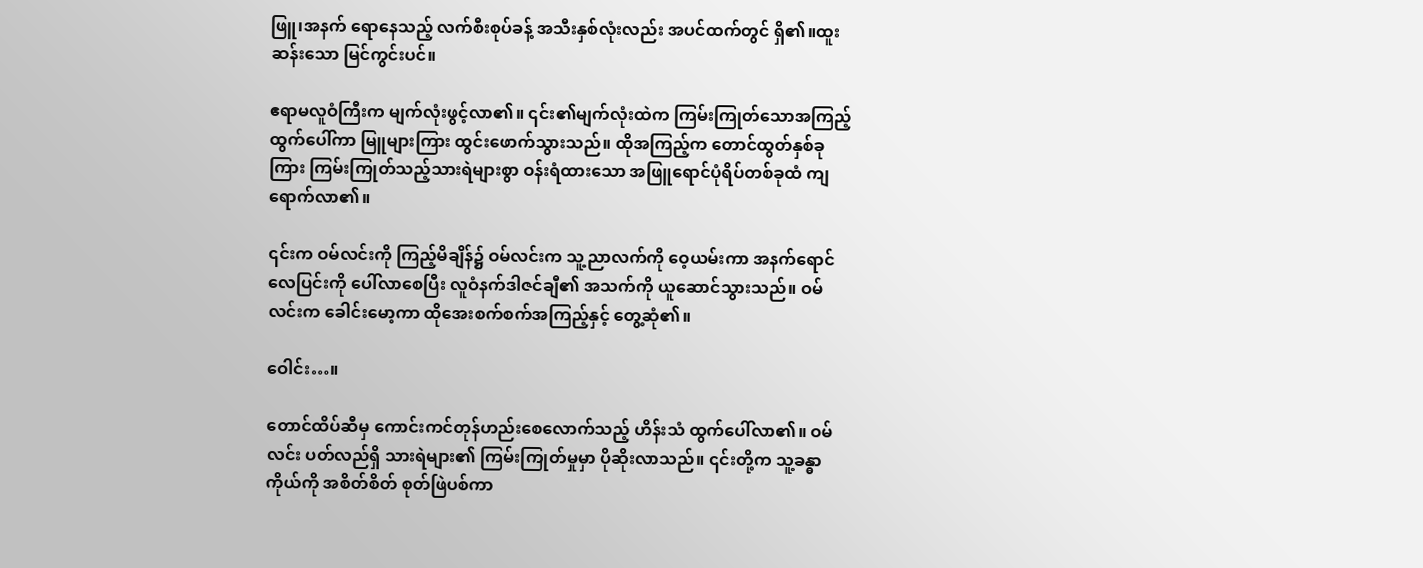ဖြူ၊အနက် ရောနေသည့် လက်စီးစုပ်ခန့် အသီးနှစ်လုံးလည်း အပင်ထက်တွင် ရှိ၏။ထူးဆန်းသော မြင်ကွင်းပင်။

ဧရာမလူဝံကြီးက မျက်လုံးဖွင့်လာ၏။ ၎င်း၏မျက်လုံးထဲက ကြမ်းကြုတ်သောအကြည့် ထွက်ပေါ်ကာ မြူများကြား ထွင်းဖောက်သွားသည်။ ထိုအကြည့်က တောင်ထွတ်နှစ်ခုကြား ကြမ်းကြုတ်သည့်သားရဲများစွာ ဝန်းရံထားသော အဖြူရောင်ပုံရိပ်တစ်ခုထံ ကျရောက်လာ၏။

၎င်းက ဝမ်လင်းကို ကြည့်မိချိန်၌ ဝမ်လင်းက သူ့ညာလက်ကို ဝေ့ယမ်းကာ အနက်ရောင်လေပြင်းကို ပေါ်လာစေပြီး လူဝံနက်ဒါဇင်ချီ၏ အသက်ကို ယူဆောင်သွားသည်။ ဝမ်လင်းက ခေါင်းမော့ကာ ထိုအေးစက်စက်အကြည့်နှင့် တွေ့ဆုံ၏။

ဝေါင်း…။

တောင်ထိပ်ဆီမှ ကောင်းကင်တုန်ဟည်းစေလောက်သည့် ဟိန်းသံ ထွက်ပေါ်လာ၏။ ဝမ်လင်း ပတ်လည်ရှိ သားရဲများ၏ ကြမ်းကြုတ်မှုမှာ ပိုဆိုးလာသည်။ ၎င်းတို့က သူ့ခန္ဓာကိုယ်ကို အစိတ်စိတ် စုတ်ဖြဲပစ်ကာ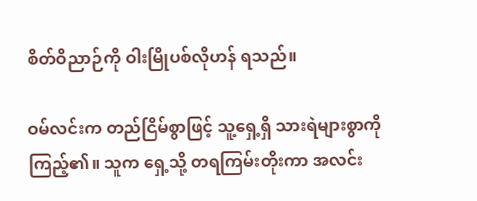စိတ်ဝိညာဉ်ကို ဝါးမြိုပစ်လိုဟန် ရသည်။

ဝမ်လင်းက တည်ငြိမ်စွာဖြင့် သူ့ရှေ့ရှိ သားရဲများစွာကို ကြည့်၏။ သူက ရှေ့သို့ တရကြမ်းတိုးကာ အလင်း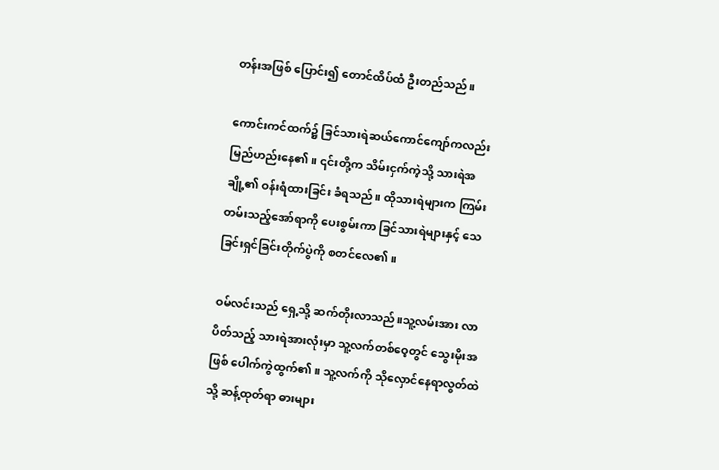တန်းအဖြစ် ပြောင်း၍ တောင်ထိပ်ထံ ဦးတည်သည်။

ကောင်းကင်ထက်၌ ခြင်သားရဲဆယ်ကောင်ကျော်ကလည်း မြည်ဟည်းနေ၏။ ၎င်းတို့က သိမ်းငှက်ကဲ့သို့ သားရဲအချို့၏ ဝန်းရံထားခြင်း ခံရသည်။ ထိုသားရဲများက ကြမ်းတမ်းသည့်အော်ရာကို ပေးစွမ်းကာ ခြင်သားရဲများနှင့် သေခြင်းရှင်ခြင်းတိုက်ပွဲကို စတင်လေ၏။

ဝမ်လင်းသည် ရှေ့သို့ ဆက်တိုးလာသည်။သူ့လမ်းအား လာပိတ်သည့် သားရဲအားလုံးမှာ သူ့လက်တစ်ဝေ့တွင် သွေးမိုးအဖြစ် ပေါက်ကွဲထွက်၏။ သူ့လက်ကို သိုလှောင်နေရာလွတ်ထဲသို့ ဆန့်ထုတ်ရာ ဓားများ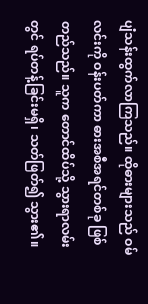ပျံသန်းထွက်လာကြသည်။ ထိုဓားများသည် ဝမ်လင်းကို ဝန်းပတ်ကာ ဓားအစီအရင်တစ်ခု ဖြစ်တည်သည်။ သူက တောင်ထိပ်သို့ သွားရာလမ်းတွင် ရပ်တန့်ခြင်းမရှိ၊ သတ်ဖြတ်၍ သွား၏။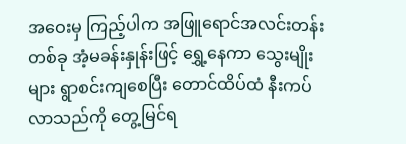အဝေးမှ ကြည့်ပါက အဖြူရောင်အလင်းတန်းတစ်ခု အံ့မခန်းနှုန်းဖြင့် ရွှေ့နေကာ သွေးမျိုးများ ရွာစင်းကျစေပြီး တောင်ထိပ်ထံ နီးကပ်လာသည်ကို တွေ့မြင်ရ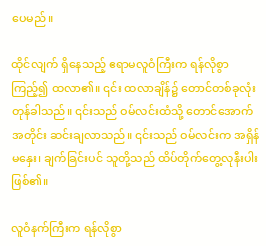ပေမည်။

ထိုင်လျက် ရှိနေသည့် ဧရာမလူဝံကြီးက ရန်လိုစွာ ကြည့်၍ ထလာ၏။ ၎င်း ထလာချိန်၌ တောင်တစ်ခုလုံး တုန်ခါသည်။ ၎င်းသည် ဝမ်လင်းထံသို့ တောင်အောက်အတိုင်း ဆင်းချလာသည်။ ၎င်းသည် ဝမ်လင်းက အရှိန်မနှေး၊ ချက်ခြင်းပင် သူတို့သည် ထိပ်တိုက်တွေ့လုနီးပါး ဖြစ်၏။

လူဝံနက်ကြီးက ရန်လိုစွာ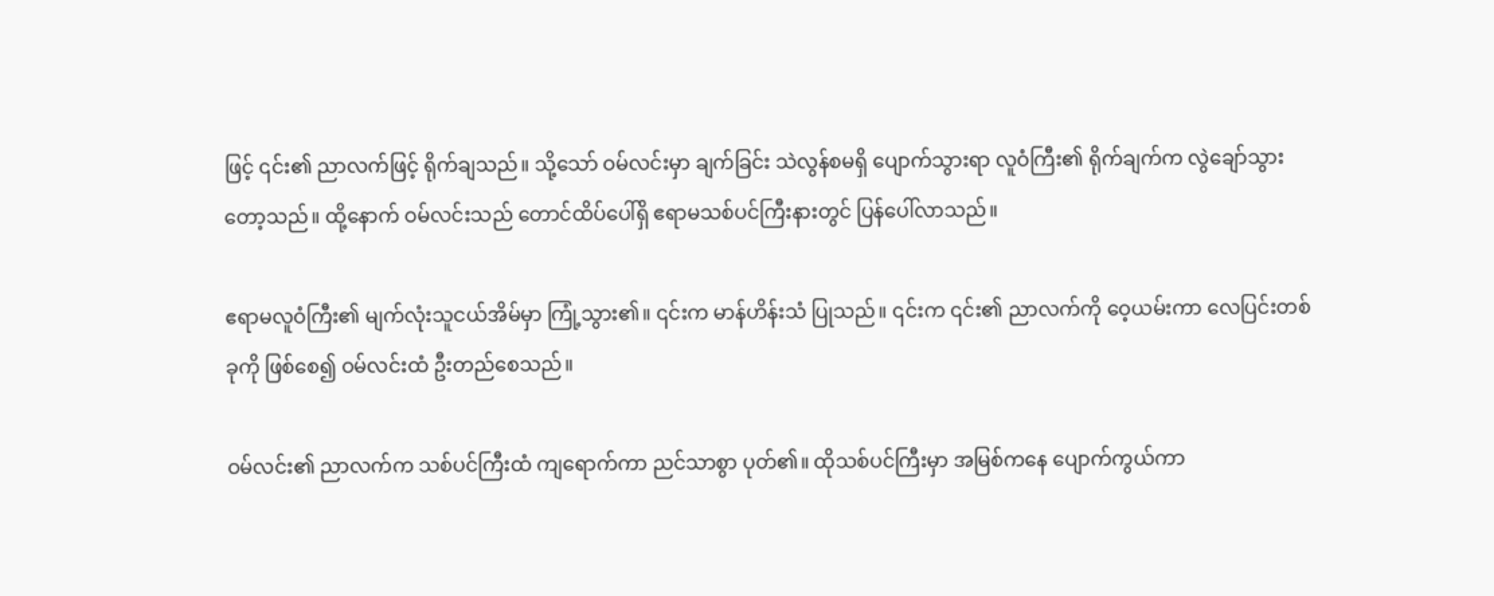ဖြင့် ၎င်း၏ ညာလက်ဖြင့် ရိုက်ချသည်။ သို့သော် ဝမ်လင်းမှာ ချက်ခြင်း သဲလွန်စမရှိ ပျောက်သွားရာ လူဝံကြီး၏ ရိုက်ချက်က လွဲချော်သွားတော့သည်။ ထို့နောက် ဝမ်လင်းသည် တောင်ထိပ်ပေါ်ရှိ ဧရာမသစ်ပင်ကြီးနားတွင် ပြန်ပေါ်လာသည်။

ဧရာမလူဝံကြီး၏ မျက်လုံးသူငယ်အိမ်မှာ ကြုံ့သွား၏။ ၎င်းက မာန်ဟိန်းသံ ပြုသည်။ ၎င်းက ၎င်း၏ ညာလက်ကို ဝေ့ယမ်းကာ လေပြင်းတစ်ခုကို ဖြစ်စေ၍ ဝမ်လင်းထံ ဦးတည်စေသည်။

ဝမ်လင်း၏ ညာလက်က သစ်ပင်ကြီးထံ ကျရောက်ကာ ညင်သာစွာ ပုတ်၏။ ထိုသစ်ပင်ကြီးမှာ အမြစ်ကနေ ပျောက်ကွယ်ကာ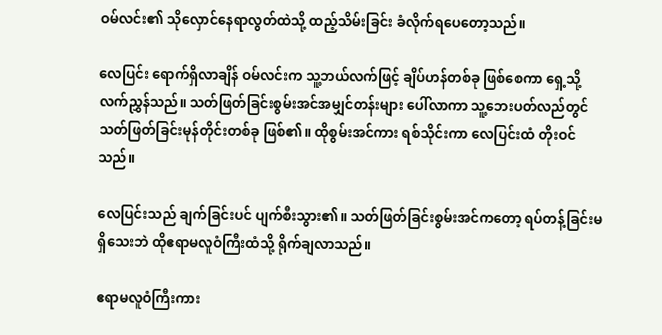ဝမ်လင်း၏ သိုလှောင်နေရာလွတ်ထဲသို့ ထည့်သိမ်းခြင်း ခံလိုက်ရပေတော့သည်။

လေပြင်း ရောက်ရှိလာချိန် ဝမ်လင်းက သူ့ဘယ်လက်ဖြင့် ချိပ်ဟန်တစ်ခု ဖြစ်စေကာ ရှေ့သို့ လက်ညွှန်သည်။ သတ်ဖြတ်ခြင်းစွမ်းအင်အမျှင်တန်းများ ပေါ်လာကာ သူ့ဘေးပတ်လည်တွင် သတ်ဖြတ်ခြင်းမုန်တိုင်းတစ်ခု ဖြစ်၏။ ထိုစွမ်းအင်ကား ရစ်သိုင်းကာ လေပြင်းထံ တိုးဝင်သည်။

လေပြင်းသည် ချက်ခြင်းပင် ပျက်စီးသွား၏။ သတ်ဖြတ်ခြင်းစွမ်းအင်ကတော့ ရပ်တန့်ခြင်းမရှိသေးဘဲ ထိုဧရာမလူဝံကြီးထံသို့ ရိုက်ချလာသည်။

ဧရာမလူဝံကြီးကား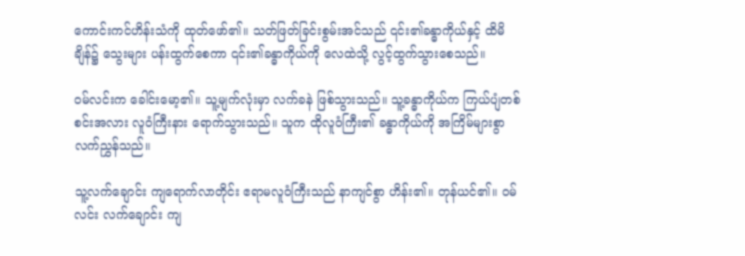ကောင်းကင်ဟိန်းသံကို ထုတ်ဖော်၏။ သတ်ဖြတ်ခြင်းစွမ်းအင်သည် ၎င်း၏ခန္ဓာကိုယ်နှင့် ထိမိချိန်၌ သွေးများ ပန်းထွက်စေကာ ၎င်း၏ခန္ဓာကိုယ်ကို လေထဲသို့ လွင့်ထွက်သွားစေသည်။

ဝမ်လင်းက ခေါင်းမော့၏။ သူ့မျက်လုံးမှာ လက်ခနဲ ဖြစ်သွားသည်။ သူ့ခန္ဓာကိုယ်က ကြယ်ပျံတစ်စင်းအလား လူဝံကြီးနား ရောက်သွားသည်။ သူက ထိုလူဝံကြီး၏ ခန္ဓာကိုယ်ကို အကြိမ်များစွာ လက်ညွှန်သည်။

သူ့လက်ချောင်း ကျရောက်လာတိုင်း ဧရာမလူဝံကြီးသည် နာကျင်စွာ ဟိန်း၏။ တုန်ယင်၏။ ဝမ်လင်း လက်ချောင်း ကျ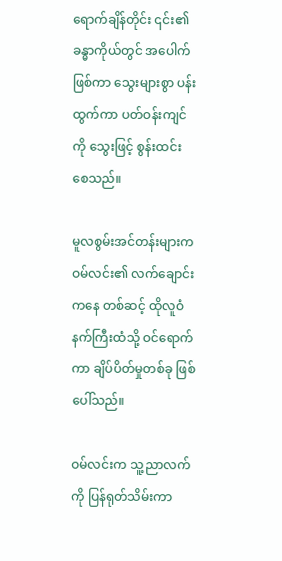ရောက်ချိန်တိုင်း ၎င်း၏ခန္ဓာကိုယ်တွင် အပေါက် ဖြစ်ကာ သွေးများစွာ ပန်းထွက်ကာ ပတ်ဝန်းကျင်ကို သွေးဖြင့် စွန်းထင်းစေသည်။

မူလစွမ်းအင်တန်းများက ဝမ်လင်း၏ လက်ချောင်းကနေ တစ်ဆင့် ထိုလူဝံနက်ကြီးထံသို့ ဝင်ရောက်ကာ ချိပ်ပိတ်မှုတစ်ခု ဖြစ်ပေါ်သည်။

ဝမ်လင်းက သူ့ညာလက်ကို ပြန်ရုတ်သိမ်းကာ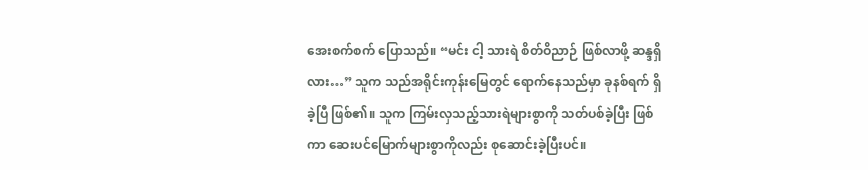အေးစက်စက် ပြောသည်။ “မင်း ငါ့ သားရဲ စိတ်ဝိညာဉ် ဖြစ်လာဖို့ ဆန္ဒရှိလား…” သူက သည်အရိုင်းကုန်းမြေတွင် ရောက်နေသည်မှာ ခုနစ်ရက် ရှိခဲ့ပြီ ဖြစ်၏။ သူက ကြမ်းလှသည့်သားရဲများစွာကို သတ်ပစ်ခဲ့ပြီး ဖြစ်ကာ ဆေးပင်မြောက်များစွာကိုလည်း စုဆောင်းခဲ့ပြီးပင်။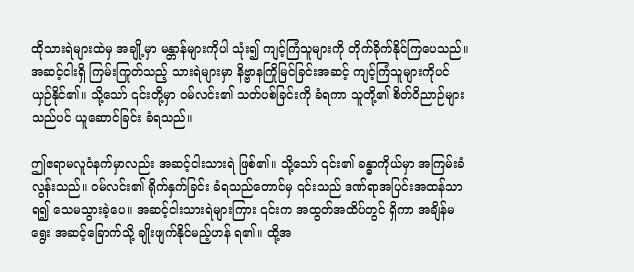ထိုသားရဲများထဲမှ အချို့မှာ မန္တာန်များကိုပါ သုံး၍ ကျင့်ကြံသူများကို တိုက်ခိုက်နိုင်ကြပေသည်။ အဆင့်ငါးရှိ ကြမ်းကြုတ်သည့် သားရဲများမှာ နိဗ္ဗာနကြိုမြင်ခြင်းအဆင့် ကျင့်ကြံသူများကိုပင် ယှဉ်နိုင်၏။ သို့သော် ၎င်းတို့မှာ ဝမ်လင်း၏ သတ်ပစ်ခြင်းကို ခံရကာ သူတို့၏ စိတ်ဝိညာဉ်များသည်ပင် ယူဆောင်ခြင်း ခံရသည်။

ဤဧရာမလူဝံနက်မှာလည်း အဆင့်ငါးသားရဲ ဖြစ်၏။ သို့သော် ၎င်း၏ ခန္ဓာကိုယ်မှာ အကြမ်းခံလွန်းသည်။ ဝမ်လင်း၏ ရိုက်နှက်ခြင်း ခံရသည်တောင်မှ ၎င်းသည် ဒဏ်ရာအပြင်းအထန်သာ ရ၍ သေမသွားခဲ့ပေ။ အဆင့်ငါးသားရဲများကြား ၎င်းက အထွတ်အထိပ်တွင် ရှိကာ အချိန်မရွေး အဆင့်ခြောက်သို့ ချိုးဖျက်နိုင်မည့်ဟန် ရ၏။ ထို့အ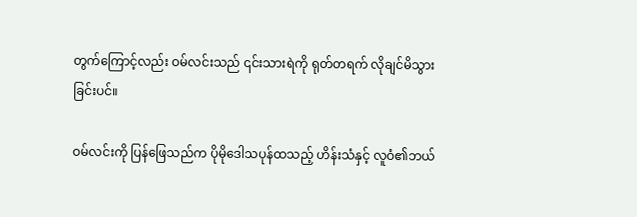တွက်ကြောင့်လည်း ဝမ်လင်းသည် ၎င်းသားရဲကို ရုတ်တရက် လိုချင်မိသွားခြင်းပင်။

ဝမ်လင်းကို ပြန်ဖြေသည်က ပိုမိုဒေါသပုန်ထသည့် ဟိန်းသံနှင့် လူဝံ၏ဘယ်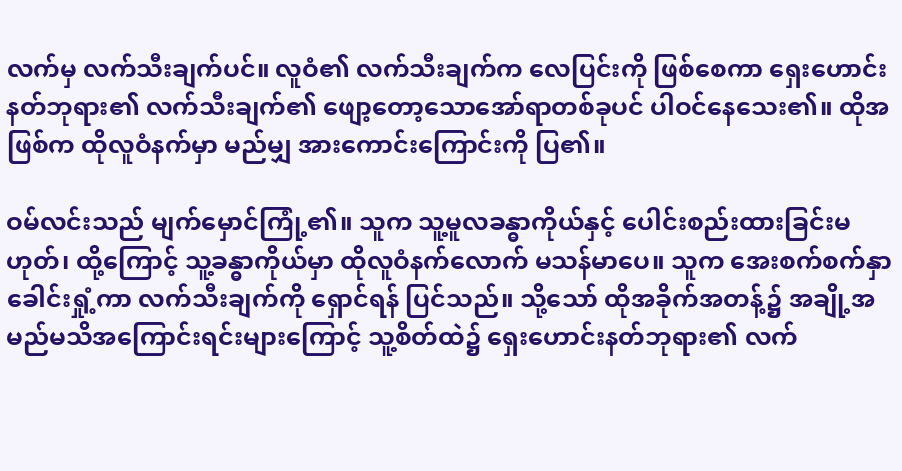လက်မှ လက်သီးချက်ပင်။ လူဝံ၏ လက်သီးချက်က လေပြင်းကို ဖြစ်စေကာ ရှေးဟောင်းနတ်ဘုရား၏ လက်သီးချက်၏ ဖျော့တော့သောအော်ရာတစ်ခုပင် ပါဝင်နေသေး၏။ ထိုအဖြစ်က ထိုလူဝံနက်မှာ မည်မျှ အားကောင်းကြောင်းကို ပြ၏။

ဝမ်လင်းသည် မျက်မှောင်ကြုံ့၏။ သူက သူ့မူလခန္ဓာကိုယ်နှင့် ပေါင်းစည်းထားခြင်းမဟုတ်၊ ထို့ကြောင့် သူ့ခန္ဓာကိုယ်မှာ ထိုလူဝံနက်လောက် မသန်မာပေ။ သူက အေးစက်စက်နှာခေါင်းရှုံ့ကာ လက်သီးချက်ကို ရှောင်ရန် ပြင်သည်။ သို့သော် ထိုအခိုက်အတန့်၌ အချို့အမည်မသိအကြောင်းရင်းများကြောင့် သူ့စိတ်ထဲ၌ ရှေးဟောင်းနတ်ဘုရား၏ လက်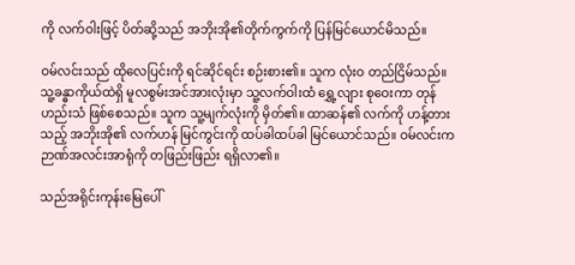ကို လက်ဝါးဖြင့် ပိတ်ဆို့သည် အဘိုးအို၏တိုက်ကွက်ကို ပြန်မြင်ယောင်မိသည်။

ဝမ်လင်းသည် ထိုလေပြင်းကို ရင်ဆိုင်ရင်း စဉ်းစား၏။ သူက လုံးဝ တည်ငြိမ်သည်။ သူ့ခန္ဓာကိုယ်ထဲရှိ မူလစွမ်းအင်အားလုံးမှာ သူ့လက်ဝါးထံ ရွှေ့လျား စုဝေးကာ တုန်ဟည်းသံ ဖြစ်စေသည်။ သူက သူ့မျက်လုံးကို မှိတ်၏။ ထာဆန်၏ လက်ကို ဟန့်တားသည့် အဘိုးအို၏ လက်ဟန် မြင်ကွင်းကို ထပ်ခါထပ်ခါ မြင်ယောင်သည်။ ဝမ်လင်းက ဉာဏ်အလင်းအာရုံကို တဖြည်းဖြည်း ရရှိလာ၏။

သည်အရိုင်းကုန်းမြေပေါ်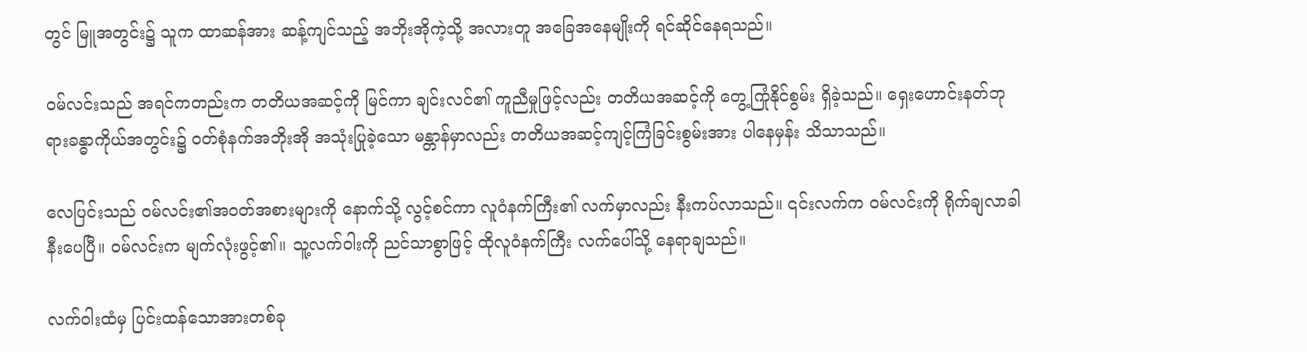တွင် မြူအတွင်း၌ သူက ထာဆန်အား ဆန့်ကျင်သည့် အဘိုးအိုကဲ့သို့ အလားတူ အခြေအနေမျိုးကို ရင်ဆိုင်နေရသည်။

ဝမ်လင်းသည် အရင်ကတည်းက တတိယအဆင့်ကို မြင်ကာ ချင်းလင်၏ ကူညီမှုဖြင့်လည်း တတိယအဆင့်ကို တွေ့ကြုံနိုင်စွမ်း ရှိခဲ့သည်။ ရှေးဟောင်းနတ်ဘုရားခန္ဓာကိုယ်အတွင်း၌ ဝတ်စုံနက်အဘိုးအို အသုံးပြုခဲ့သော မန္တာန်မှာလည်း တတိယအဆင့်ကျင့်ကြံခြင်းစွမ်းအား ပါနေမှန်း သိသာသည်။

လေပြင်းသည် ဝမ်လင်း၏အဝတ်အစားများကို နောက်သို့ လွင့်စင်ကာ လူဝံနက်ကြီး၏ လက်မှာလည်း နီးကပ်လာသည်။ ၎င်းလက်က ဝမ်လင်းကို ရိုက်ချလာခါနီးပေပြီ။ ဝမ်လင်းက မျက်လုံးဖွင့်၏။ သူ့လက်ဝါးကို ညင်သာစွာဖြင့် ထိုလူဝံနက်ကြီး လက်ပေါ်သို့ နေရာချသည်။

လက်ဝါးထံမှ ပြင်းထန်သောအားတစ်ခု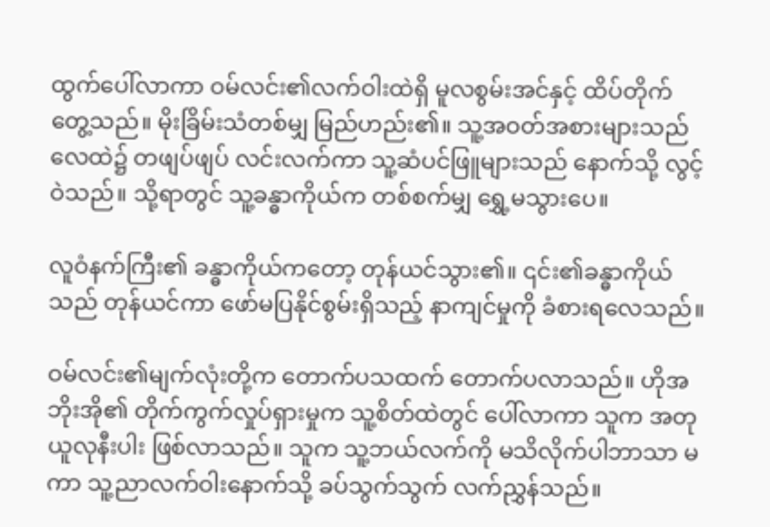ထွက်ပေါ်လာကာ ဝမ်လင်း၏လက်ဝါးထဲရှိ မူလစွမ်းအင်နှင့် ထိပ်တိုက်တွေ့သည်။ မိုးခြိမ်းသံတစ်မျှ မြည်ဟည်း၏။ သူ့အဝတ်အစားများသည် လေထဲ၌ တဖျပ်ဖျပ် လင်းလက်ကာ သူ့ဆံပင်ဖြူများသည် နောက်သို့ လွင့်ဝဲသည်။ သို့ရာတွင် သူ့ခန္ဓာကိုယ်က တစ်စက်မျှ ရွှေ့မသွားပေ။

လူဝံနက်ကြီး၏ ခန္ဓာကိုယ်ကတော့ တုန်ယင်သွား၏။ ၎င်း၏ခန္ဓာကိုယ်သည် တုန်ယင်ကာ ဖော်မပြနိုင်စွမ်းရှိသည့် နာကျင်မှုကို ခံစားရလေသည်။

ဝမ်လင်း၏မျက်လုံးတို့က တောက်ပသထက် တောက်ပလာသည်။ ဟိုအဘိုးအို၏ တိုက်ကွက်လှုပ်ရှားမှုက သူ့စိတ်ထဲတွင် ပေါ်လာကာ သူက အတုယူလုနီးပါး ဖြစ်လာသည်။ သူက သူ့ဘယ်လက်ကို မသိလိုက်ပါဘာသာ မကာ သူ့ညာလက်ဝါးနောက်သို့ ခပ်သွက်သွက် လက်ညွှန်သည်။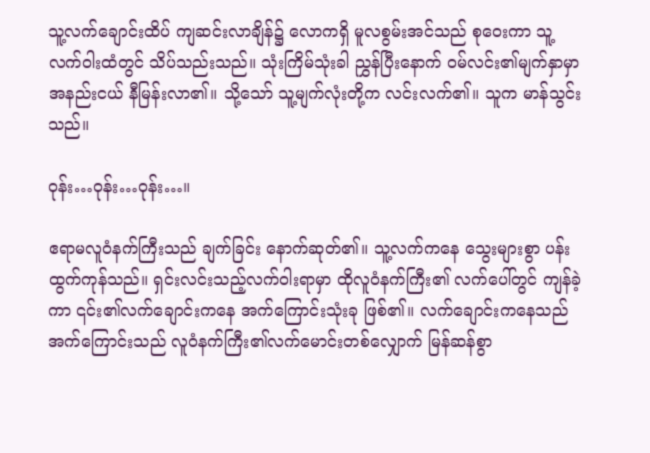သူ့လက်ချောင်းထိပ် ကျဆင်းလာချိန်၌ လောကရှိ မူလစွမ်းအင်သည် စုဝေးကာ သူ့လက်ဝါးထံတွင် သိပ်သည်းသည်။ သုံးကြိမ်သုံးခါ ညွှန်ပြီးနောက် ဝမ်လင်း၏မျက်နှာမှာ အနည်းငယ် နီမြန်းလာ၏။ သို့သော် သူ့မျက်လုံးတို့က လင်းလက်၏။ သူက မာန်သွင်းသည်။

ဝုန်း…ဝုန်း…ဝုန်း…။

ဧရာမလူဝံနက်ကြီးသည် ချက်ခြင်း နောက်ဆုတ်၏။ သူ့လက်ကနေ သွေးများစွာ ပန်းထွက်ကုန်သည်။ ရှင်းလင်းသည့်လက်ဝါးရာမှာ ထိုလူဝံနက်ကြီး၏ လက်ပေါ်တွင် ကျန်ခဲ့ကာ ၎င်း၏လက်ချောင်းကနေ အက်ကြောင်းသုံးခု ဖြစ်၏။ လက်ချောင်းကနေသည် အက်ကြောင်းသည် လူဝံနက်ကြီး၏လက်မောင်းတစ်လျှောက် မြန်ဆန်စွာ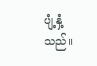ပျံ့နှံ့သည်။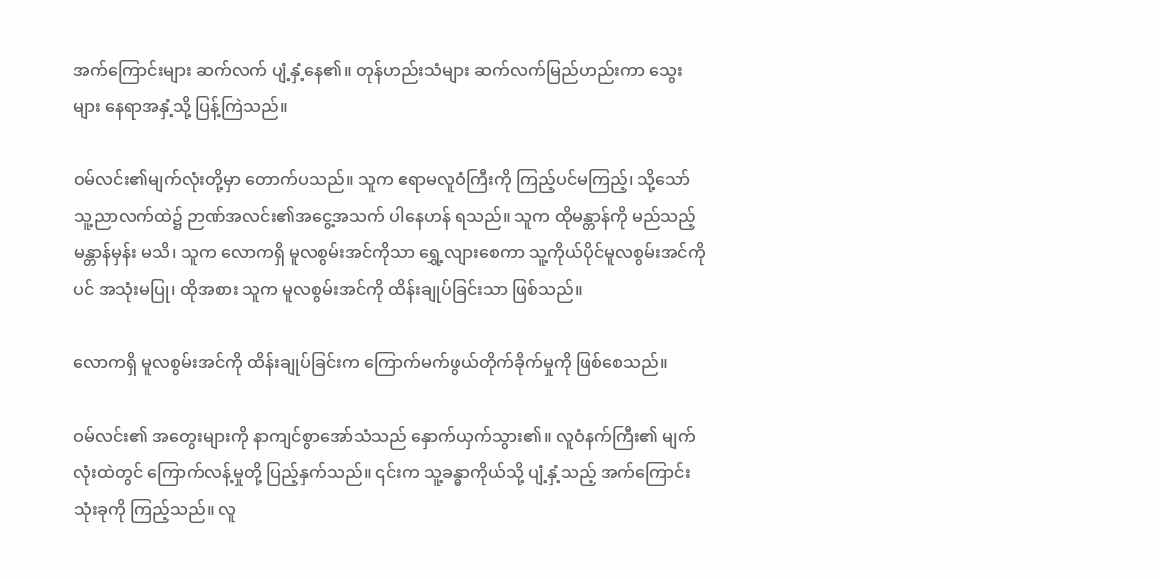အက်ကြောင်းများ ဆက်လက် ပျံ့နှံ့နေ၏။ တုန်ဟည်းသံများ ဆက်လက်မြည်ဟည်းကာ သွေးများ နေရာအနှံ့သို့ ပြန့်ကြဲသည်။

ဝမ်လင်း၏မျက်လုံးတို့မှာ တောက်ပသည်။ သူက ဧရာမလူဝံကြီးကို ကြည့်ပင်မကြည့်၊ သို့သော် သူ့ညာလက်ထဲ၌ ဉာဏ်အလင်း၏အငွေ့အသက် ပါနေဟန် ရသည်။ သူက ထိုမန္တာန်ကို မည်သည့်မန္တာန်မှန်း မသိ၊ သူက လောကရှိ မူလစွမ်းအင်ကိုသာ ရွှေ့လျားစေကာ သူ့ကိုယ်ပိုင်မူလစွမ်းအင်ကိုပင် အသုံးမပြု၊ ထိုအစား သူက မူလစွမ်းအင်ကို ထိန်းချုပ်ခြင်းသာ ဖြစ်သည်။

လောကရှိ မူလစွမ်းအင်ကို ထိန်းချုပ်ခြင်းက ကြောက်မက်ဖွယ်တိုက်ခိုက်မှုကို ဖြစ်စေသည်။

ဝမ်လင်း၏ အတွေးများကို နာကျင်စွာအော်သံသည် နှောက်ယှက်သွား၏။ လူဝံနက်ကြီး၏ မျက်လုံးထဲတွင် ကြောက်လန့်မှုတို့ ပြည့်နှက်သည်။ ၎င်းက သူ့ခန္ဓာကိုယ်သို့ ပျံ့နှံ့သည့် အက်ကြောင်းသုံးခုကို ကြည့်သည်။ လူ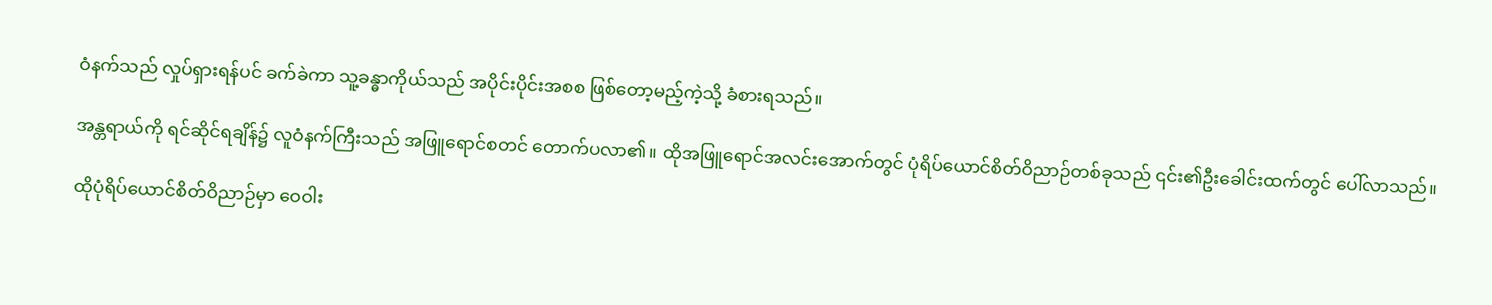ဝံနက်သည် လှုပ်ရှားရန်ပင် ခက်ခဲကာ သူ့ခန္ဓာကိုယ်သည် အပိုင်းပိုင်းအစစ ဖြစ်တော့မည့်ကဲ့သို့ ခံစားရသည်။

အန္တရာယ်ကို ရင်ဆိုင်ရချိန်၌ လူဝံနက်ကြီးသည် အဖြူရောင်စတင် တောက်ပလာ၏။ ထိုအဖြူရောင်အလင်းအောက်တွင် ပုံရိပ်ယောင်စိတ်ဝိညာဉ်တစ်ခုသည် ၎င်း၏ဦးခေါင်းထက်တွင် ပေါ်လာသည်။

ထိုပုံရိပ်ယောင်စိတ်ဝိညာဉ်မှာ ဝေဝါး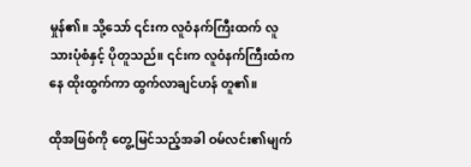မှုန်၏။ သို့သော် ၎င်းက လူဝံနက်ကြီးထက် လူသားပုံစံနှင့် ပိုတူသည်။ ၎င်းက လူဝံနက်ကြီးထံကနေ ထိုးထွက်ကာ ထွက်လာချင်ဟန် တူ၏။

ထိုအဖြစ်ကို တွေ့မြင်သည့်အခါ ဝမ်လင်း၏မျက်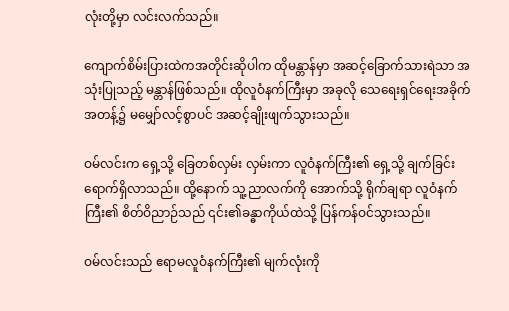လုံးတို့မှာ လင်းလက်သည်။

ကျောက်စိမ်းပြားထဲကအတိုင်းဆိုပါက ထိုမန္တာန်မှာ အဆင့်ခြောက်သားရဲသာ အသုံးပြုသည့် မန္တာန်ဖြစ်သည်။ ထိုလူဝံနက်ကြီးမှာ အခုလို သေရေးရှင်ရေးအခိုက်အတန့်၌ မမျှော်လင့်စွာပင် အဆင့်ချိုးဖျက်သွားသည်။

ဝမ်လင်းက ရှေ့သို့ ခြေတစ်လှမ်း လှမ်းကာ လူဝံနက်ကြီး၏ ရှေ့သို့ ချက်ခြင်း ရောက်ရှိလာသည်။ ထို့နောက် သူ့ညာလက်ကို အောက်သို့ ရိုက်ချရာ လူဝံနက်ကြီး၏ စိတ်ဝိညာဉ်သည် ၎င်း၏ခန္ဓာကိုယ်ထဲသို့ ပြန်ကန်ဝင်သွားသည်။

ဝမ်လင်းသည် ဧရာမလူဝံနက်ကြီး၏ မျက်လုံးကို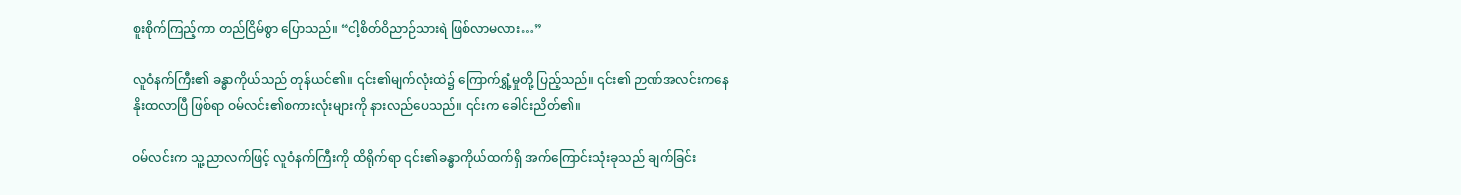စူးစိုက်ကြည့်ကာ တည်ငြိမ်စွာ ပြောသည်။ “ငါ့စိတ်ဝိညာဉ်သားရဲ ဖြစ်လာမလား…”

လူဝံနက်ကြီး၏ ခန္ဓာကိုယ်သည် တုန်ယင်၏။ ၎င်း၏မျက်လုံးထဲ၌ ကြောက်ရွှံ့မှုတို့ ပြည့်သည်။ ၎င်း၏ ဉာဏ်အလင်းကနေ နိုးထလာပြီ ဖြစ်ရာ ဝမ်လင်း၏စကားလုံးများကို နားလည်ပေသည်။ ၎င်းက ခေါင်းညိတ်၏။

ဝမ်လင်းက သူ့ညာလက်ဖြင့် လူဝံနက်ကြီးကို ထိရိုက်ရာ ၎င်း၏ခန္ဓာကိုယ်ထက်ရှိ အက်ကြောင်းသုံးခုသည် ချက်ခြင်း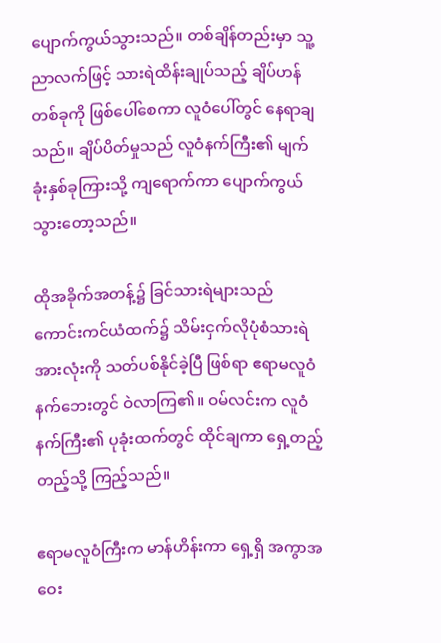ပျောက်ကွယ်သွားသည်။ တစ်ချိန်တည်းမှာ သူ့ညာလက်ဖြင့် သားရဲထိန်းချုပ်သည့် ချိပ်ဟန်တစ်ခုကို ဖြစ်ပေါ်စေကာ လူဝံပေါ်တွင် နေရာချသည်။ ချိပ်ပိတ်မှုသည် လူဝံနက်ကြီး၏ မျက်ခုံးနှစ်ခုကြားသို့ ကျရောက်ကာ ပျောက်ကွယ်သွားတော့သည်။

ထိုအခိုက်အတန့်၌ ခြင်သားရဲများသည် ကောင်းကင်ယံထက်၌ သိမ်းငှက်လိုပုံစံသားရဲအားလုံးကို သတ်ပစ်နိုင်ခဲ့ပြီ ဖြစ်ရာ ဧရာမလူဝံနက်ဘေးတွင် ဝဲလာကြ၏။ ဝမ်လင်းက လူဝံနက်ကြီး၏ ပုခုံးထက်တွင် ထိုင်ချကာ ရှေ့တည့်တည့်သို့ ကြည့်သည်။

ဧရာမလူဝံကြီးက မာန်ဟိန်းကာ ရှေ့ရှိ အကွာအဝေး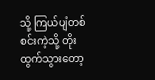သို့ ကြယ်ပျံတစ်စင်းကဲ့သို့ တိုးထွက်သွားတော့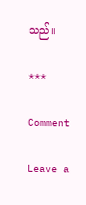သည်။

***

Comment

Leave a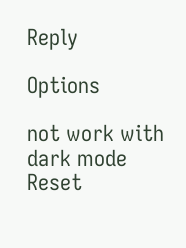Reply

Options

not work with dark mode
Reset